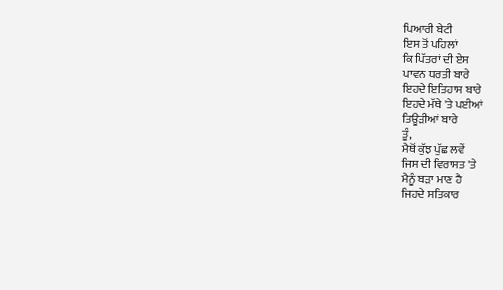ਪਿਆਰੀ ਬੇਟੀ
ਇਸ ਤੋਂ ਪਹਿਲਾਂ
ਕਿ ਪਿੱਤਰਾਂ ਦੀ ਏਸ
ਪਾਵਨ ਧਰਤੀ ਬਾਰੇ
ਇਹਦੇ ਇਤਿਹਾਸ ਬਾਰੇ
ਇਹਦੇ ਮੱਥੇ 'ਤੇ ਪਈਆਂ
ਤਿਊੜੀਆਂ ਬਾਰੇ
ਤੂੰ,
ਮੈਥੋਂ ਕੁੱਝ ਪੁੱਛ ਲਵੇਂ
ਜਿਸ ਦੀ ਵਿਰਾਸਤ 'ਤੇ
ਮੈਨੂੰ ਬੜਾ ਮਾਣ ਹੈ
ਜਿਹਦੇ ਸਤਿਕਾਰ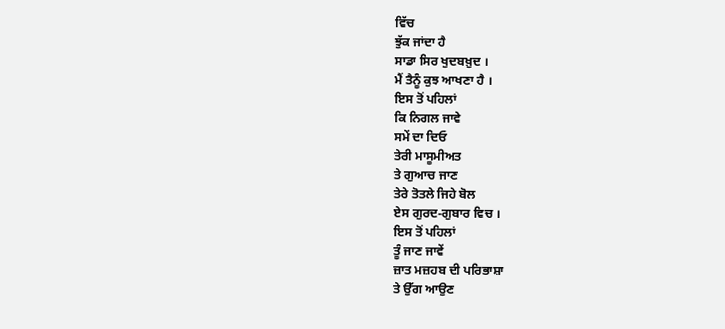ਵਿੱਚ
ਝੁੱਕ ਜਾਂਦਾ ਹੈ
ਸਾਡਾ ਸਿਰ ਖੁਦਬਖ਼ੁਦ ।
ਮੈਂ ਤੈਨੂੰ ਕੁਝ ਆਖਣਾ ਹੈ ।
ਇਸ ਤੋਂ ਪਹਿਲਾਂ
ਕਿ ਨਿਗਲ ਜਾਵੇ
ਸਮੇਂ ਦਾ ਦਿਓ
ਤੇਰੀ ਮਾਸੂਮੀਅਤ
ਤੇ ਗੁਆਚ ਜਾਣ
ਤੇਰੇ ਤੋਤਲੇ ਜਿਹੇ ਬੋਲ
ਏਸ ਗੁਰਦ-ਗੁਬਾਰ ਵਿਚ ।
ਇਸ ਤੋਂ ਪਹਿਲਾਂ
ਤੂੰ ਜਾਣ ਜਾਵੇਂ
ਜ਼ਾਤ ਮਜ਼ਹਬ ਦੀ ਪਰਿਭਾਸ਼ਾ
ਤੇ ਉੱਗ ਆਉਣ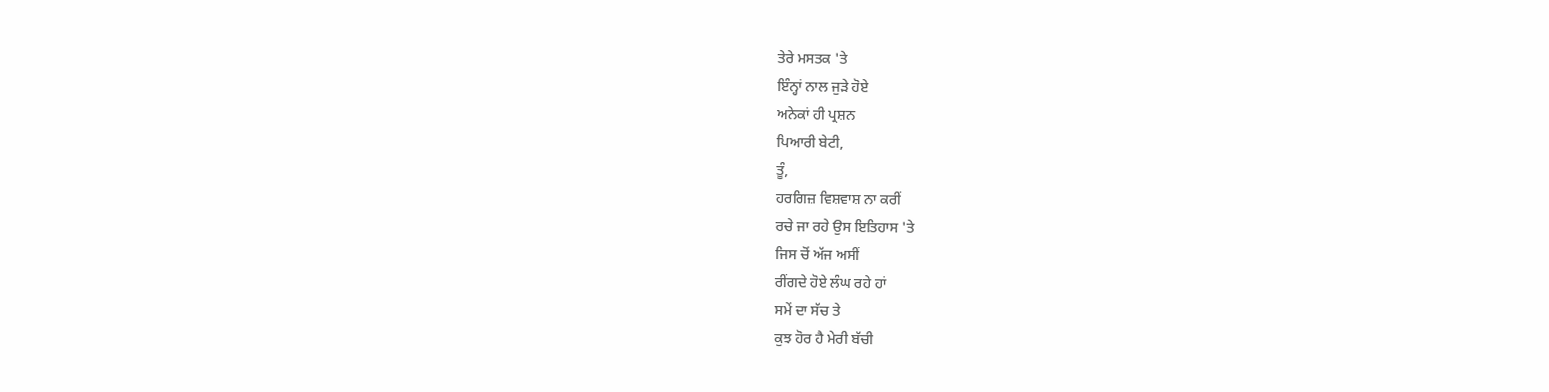ਤੇਰੇ ਮਸਤਕ 'ਤੇ
ਇੰਨ੍ਹਾਂ ਨਾਲ ਜੁੜੇ ਹੋਏ
ਅਨੇਕਾਂ ਹੀ ਪ੍ਰਸ਼ਨ
ਪਿਆਰੀ ਬੇਟੀ,
ਤੂੰ,
ਹਰਗਿਜ਼ ਵਿਸ਼ਵਾਸ਼ ਨਾ ਕਰੀਂ
ਰਚੇ ਜਾ ਰਹੇ ਉਸ ਇਤਿਹਾਸ 'ਤੇ
ਜਿਸ ਚੋਂ ਅੱਜ ਅਸੀਂ
ਰੀਂਗਦੇ ਹੋਏ ਲੰਘ ਰਹੇ ਹਾਂ
ਸਮੇਂ ਦਾ ਸੱਚ ਤੇ
ਕੁਝ ਹੋਰ ਹੈ ਮੇਰੀ ਬੱਚੀ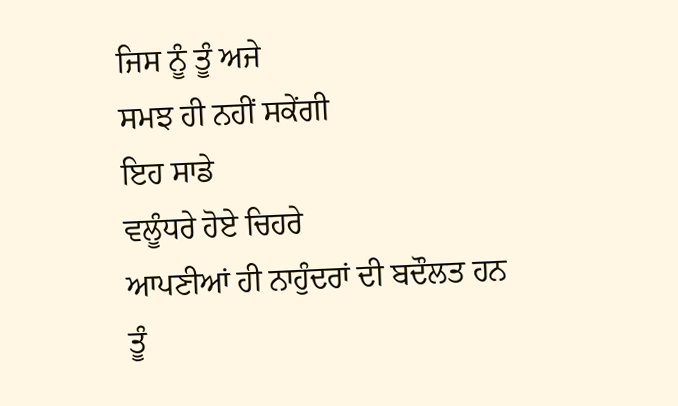ਜਿਸ ਨੂੰ ਤੂੰ ਅਜੇ
ਸਮਝ ਹੀ ਨਹੀਂ ਸਕੇਂਗੀ
ਇਹ ਸਾਡੇ
ਵਲੂੰਧਰੇ ਹੋਏ ਚਿਹਰੇ
ਆਪਣੀਆਂ ਹੀ ਨਾਹੁੰਦਰਾਂ ਦੀ ਬਦੌਲਤ ਹਨ
ਤੂੰ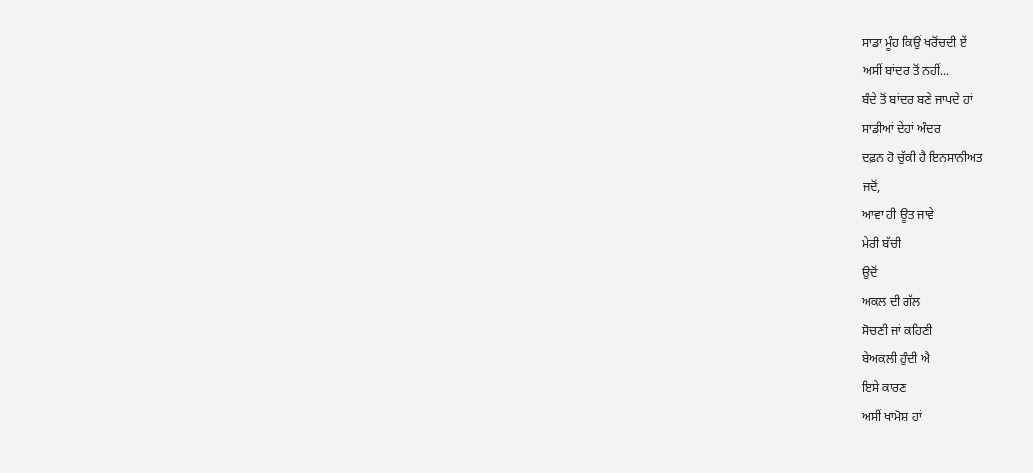ਸਾਡਾ ਮੂੰਹ ਕਿਉਂ ਖਰੋਂਚਦੀ ਏਂ
ਅਸੀਂ ਬਾਂਦਰ ਤੋਂ ਨਹੀਂ...
ਬੰਦੇ ਤੋਂ ਬਾਂਦਰ ਬਣੇ ਜਾਪਦੇ ਹਾਂ
ਸਾਡੀਆਂ ਦੇਹਾਂ ਅੰਦਰ
ਦਫ਼ਨ ਹੋ ਚੁੱਕੀ ਹੈ ਇਨਸਾਨੀਅਤ
ਜਦੋਂ,
ਆਵਾ ਹੀ ਊਤ ਜਾਵੇ
ਮੇਰੀ ਬੱਚੀ
ਉਦੋਂ
ਅਕਲ ਦੀ ਗੱਲ
ਸੋਚਣੀ ਜਾਂ ਕਹਿਣੀ
ਬੇਅਕਲੀ ਹੁੰਦੀ ਐ
ਇਸੇ ਕਾਰਣ
ਅਸੀਂ ਖਾਮੋਸ਼ ਹਾਂ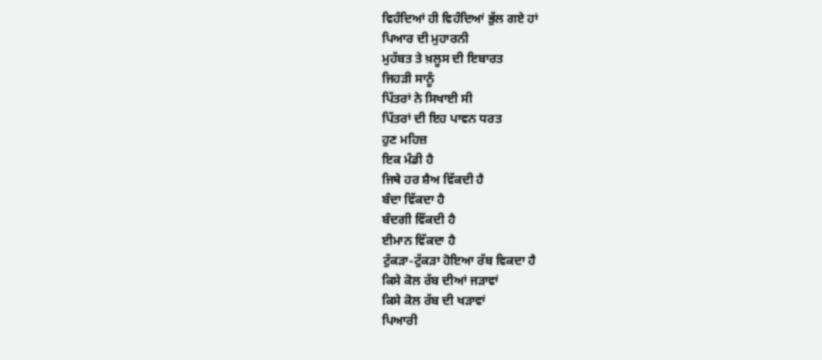ਵਿਹੰਦਿਆਂ ਹੀ ਵਿਹੰਦਿਆਂ ਭੁੱਲ ਗਏ ਹਾਂ
ਪਿਆਰ ਦੀ ਮੁਹਾਰਨੀ
ਮੁਹੱਬਤ ਤੇ ਖ਼ਲੂਸ ਦੀ ਇਬਾਰਤ
ਜਿਹੜੀ ਸਾਨੂੰ
ਪਿੱਤਰਾਂ ਨੇ ਸਿਖਾਈ ਸੀ
ਪਿੱਤਰਾਂ ਦੀ ਇਹ ਪਾਵਨ ਧਰਤ
ਹੁਣ ਮਹਿਜ਼
ਇਕ ਮੰਡੀ ਹੈ
ਜਿਥੇ ਹਰ ਸ਼ੈਅ ਵਿੱਕਦੀ ਹੈ
ਬੰਦਾ ਵਿੱਕਦਾ ਹੈ
ਬੰਦਗੀ ਵਿੱਕਦੀ ਹੈ
ਈਮਾਨ ਵਿੱਕਦਾ ਹੈ
ਟੁੱਕੜਾ-ਟੁੱਕੜਾ ਹੋਇਆ ਰੱਬ ਵਿਕਦਾ ਹੈ
ਕਿਸੇ ਕੋਲ ਰੱਬ ਦੀਆਂ ਜੜਾਵਾਂ
ਕਿਸੇ ਕੋਲ ਰੱਬ ਦੀ ਖੜਾਵਾਂ
ਪਿਆਰੀ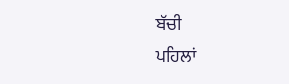ਬੱਚੀ
ਪਹਿਲਾਂ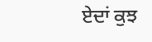ਏਦਾਂ ਕੁਝ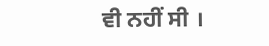ਵੀ ਨਹੀਂ ਸੀ ।